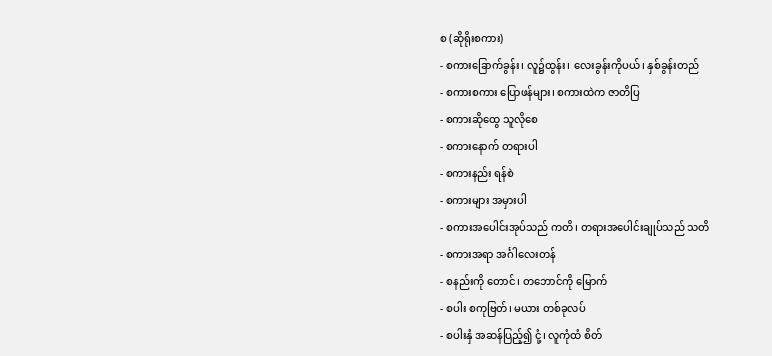စ (ဆိုရိုးစကား)
- စကားခြောက်ခွန်း၊ လူ၌ထွန်း၊ လေးခွန်းကိုပယ်၊ နှစ်ခွန်းတည်
- စကားစကား ပြောဖန်များ၊ စကားထဲက ဇာတိပြ
- စကားဆိုထွေ သူလိုစေ
- စကားနောက် တရားပါ
- စကားနည်း ရန်စဲ
- စကားများ အမှားပါ
- စကားအပေါင်းအုပ်သည် ကတိ၊ တရားအပေါင်းချုပ်သည် သတိ
- စကားအရာ အင်္ဂါလေးတန်
- စနည်းကို တောင်၊ တဘောင်ကို မြောက်
- စပါး စကုဗြတ်၊ မယား တစ်ခုလပ်
- စပါးနှံ အဆန်ပြည့်၍ ငုံ့၊ လူကုံထံ စိတ်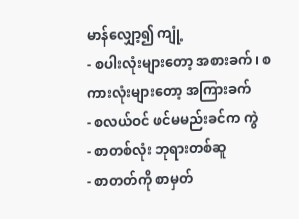မာန်လျှော့၍ ကျုံ့
- စပါးလုံးများတော့ အစားခက်၊ စကားလုံးများတော့ အကြားခက်
- စလယ်ဝင် ဖင်မမည်းခင်က ကွဲ
- စာတစ်လုံး ဘုရားတစ်ဆူ
- စာတတ်ကို စာမှတ်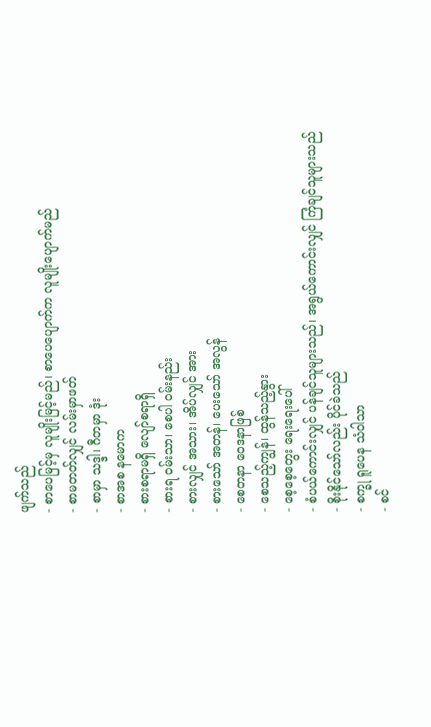ဖျက်သည်
- စာပေမြင့်မှ လူမျိုးမြင့်မည်၊ စာပေပျောက်က လူမျိုးပျောက်မည်
- စာမတတ်လျှင် လမ်းမှာဖတ်
- စာမှာ သဒ္ဒါ၊ ဂီတမှာ ဒုံး
- စာအစ နမောက
- စားစရာမရှိ လျော်စရာရှိ
- စားရ ဝမ်းသာ၊ စေပါ ဝမ်းနည်း
- စားလျှင် အသား၊ အိပ်လျှင် အား
- စားသော် အတန်၊ ပေးသော် အလွန်
- စေတနာ ဝေဒနာဖြစ်
- စေသည့်ကျွန်၊ ထွန်သည့်နွား
- စေ့စေ့တွေး ရေးရေးပေါ်
- စံပယ်ကောင်းလျှင် ပန်ချင်သူများသည်၊ အရွယ်ကောင်းလျှင် ကြံချင်သူများသည်
- စိုးနိုင်သော်လည်း ပိုင်ခဲသည်
- စက္ခု ရူပေန သံဝါသာ
- စင်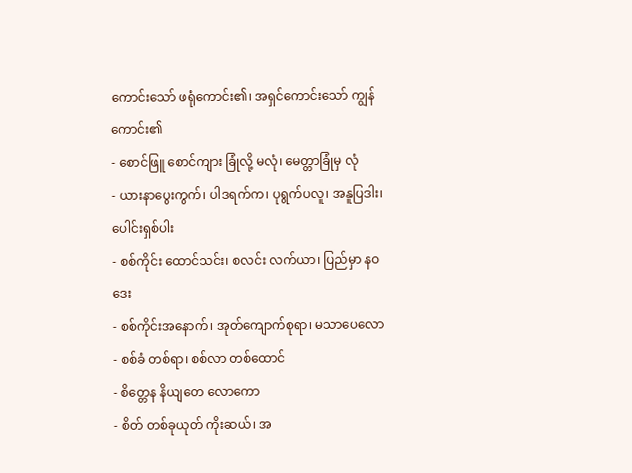ကောင်းသော် ဖရုံကောင်း၏၊ အရှင်ကောင်းသော် ကျွန်ကောင်း၏
- စောင်ဖြူ စောင်ကျား ခြုံလို့ မလုံ၊ မေတ္တာခြုံမှ လုံ
- ယားနာပွေးကွက်၊ ပါဒရက်က၊ ပုရွက်ပလူ၊ အနူပြဒါး၊ ပေါင်းရှစ်ပါး
- စစ်ကိုင်း ထောင်သင်း၊ စလင်း လက်ယာ၊ ပြည်မှာ နဝဒေး
- စစ်ကိုင်းအနောက်၊ အုတ်ကျောက်စုရာ၊ မသာပေလော
- စစ်ခံ တစ်ရာ၊ စစ်လာ တစ်ထောင်
- စိတ္တေန နိယျတေ လောကော
- စိတ် တစ်ခုယုတ် ကိုးဆယ်၊ အ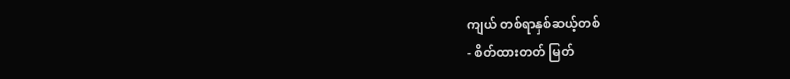ကျယ် တစ်ရာနှစ်ဆယ့်တစ်
- စိတ်ထားတတ် မြတ်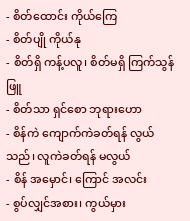- စိတ်ထောင်း ကိုယ်ကြေ
- စိတ်ပျို ကိုယ်နု
- စိတ်ရှိ ကန့်ပလူ၊ စိတ်မရှိ ကြက်သွန်ဖြူ
- စိတ်သာ ရှင်စော ဘုရားဟော
- စိန်ကဲ ကျောက်ကဲခတ်ရန် လွယ်သည်၊ လူကဲခတ်ရန် မလွယ်
- စိန် အမှောင်၊ ကြောင် အလင်း
- စွပ်လျှင်အစား၊ ကွယ်မှား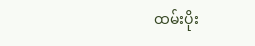ထမ်းပိုး